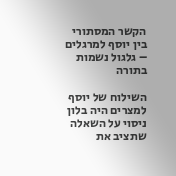הקשר המסתורי בין יוסף למרגלים – גלגול נשמות בתורה

השילוח של יוסף למצרים היה בלון ניסוי על השאלה שתציב את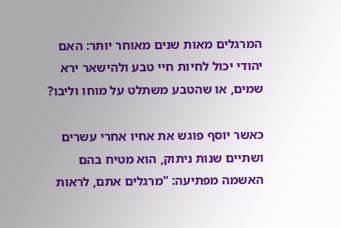המרגלים מאות שנים מאוחר יותר: האם יהודי יכול לחיות חיי טבע ולהישאר ירא שמים, או שהטבע משתלט על מוחו וליבו?

כאשר יוסף פוגש את אחיו אחרי עשרים ושתיים שנות ניתוק, הוא מטיח בהם האשמה מפתיעה: "מרגלים אתם, לראות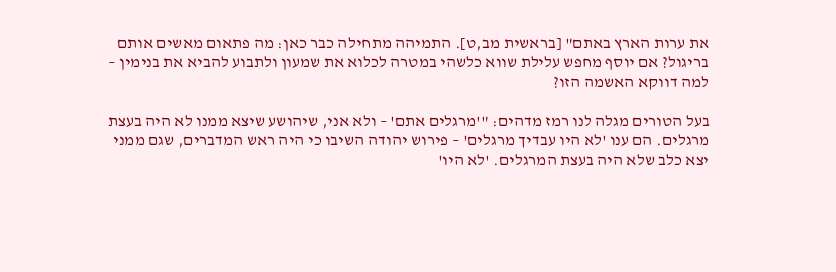את ערות הארץ באתם" [בראשית מב,ט]. התמיהה מתחילה כבר כאן: מה פתאום מאשים אותם בריגול? אם יוסף מחפש עלילת שווא כלשהי במטרה לכלוא את שמעון ולתבוע להביא את בנימין – למה דווקא האשמה הזו?

בעל הטורים מגלה לנו רמז מדהים: "'מרגלים אתם' – ולא אני, שיהושע שיצא ממנו לא היה בעצת מרגלים. הם ענו 'לא היו עבדיך מרגלים' – פירוש יהודה השיבו כי היה ראש המדברים, שגם ממני יצא כלב שלא היה בעצת המרגלים. 'לא היו'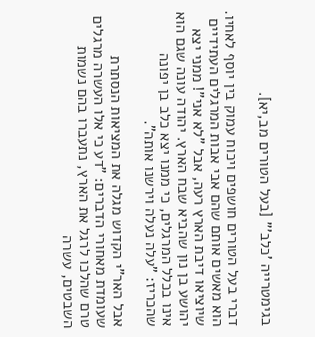בגימטרייה 'כלב'" [בעל הטורים מב,יא].

דברי בעל הטורים חושפים ויכוח עמוק בין יוסף לאחיו. הוא מאשים אותם שהם אבי אבות המרגלים העתידיים שיוציאו דיבת הארץ רעה, אבל "לא אני"! ממני יצא יהושע בן נון שהביא שבח הארץ. יהודה עונה שגם הוא אינו בכלל המרגלים, כי ממנו יצא כלב בן יפונה שהכריז: "עלה נעלה וירשנו אותה".

אבל האר"י הקדוש מגלה את המציאות הנסתרת שעומדת מאחורי הדברים: "דע כי אלו העשרה מרגלים טרם שהלכו לרגל את הארץ, נתעברו בהם נשמות השבטים, עשרה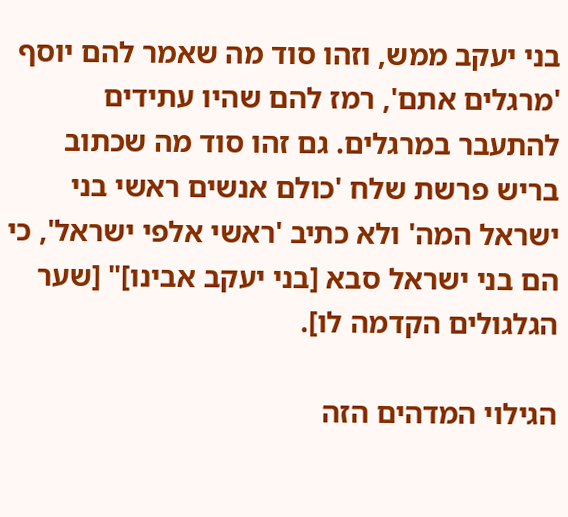בני יעקב ממש, וזהו סוד מה שאמר להם יוסף 'מרגלים אתם', רמז להם שהיו עתידים להתעבר במרגלים. גם זהו סוד מה שכתוב בריש פרשת שלח 'כולם אנשים ראשי בני ישראל המה' ולא כתיב 'ראשי אלפי ישראל', כי הם בני ישראל סבא [בני יעקב אבינו]" [שער הגלגולים הקדמה לו].

הגילוי המדהים הזה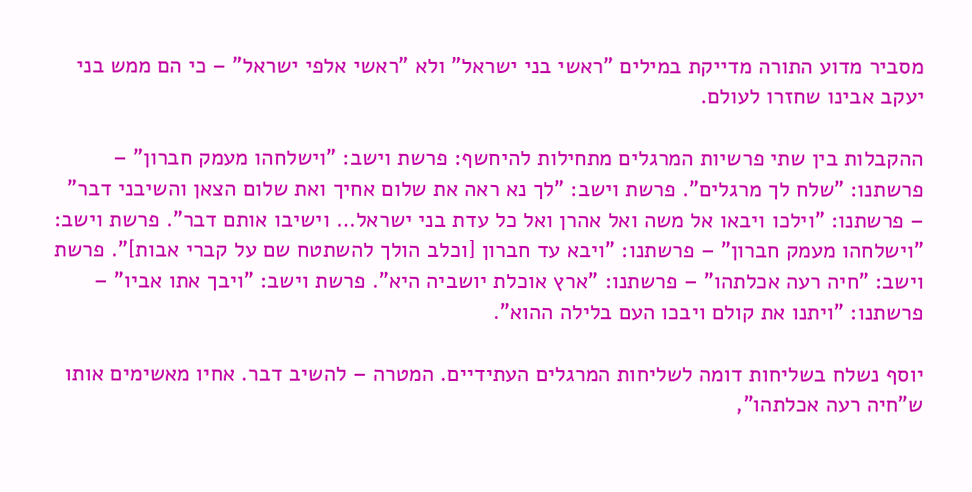מסביר מדוע התורה מדייקת במילים "ראשי בני ישראל" ולא "ראשי אלפי ישראל" – כי הם ממש בני יעקב אבינו שחזרו לעולם.

ההקבלות בין שתי פרשיות המרגלים מתחילות להיחשף: פרשת וישב: "וישלחהו מעמק חברון" – פרשתנו: "שלח לך מרגלים". פרשת וישב: "לך נא ראה את שלום אחיך ואת שלום הצאן והשיבני דבר" – פרשתנו: "וילכו ויבאו אל משה ואל אהרן ואל כל עדת בני ישראל… וישיבו אותם דבר". פרשת וישב: "וישלחהו מעמק חברון" – פרשתנו: "ויבא עד חברון [וכלב הולך להשתטח שם על קברי אבות]". פרשת וישב: "חיה רעה אכלתהו" – פרשתנו: "ארץ אוכלת יושביה היא". פרשת וישב: "ויבך אתו אביו" – פרשתנו: "ויתנו את קולם ויבכו העם בלילה ההוא".

יוסף נשלח בשליחות דומה לשליחות המרגלים העתידיים. המטרה – להשיב דבר. אחיו מאשימים אותו ש"חיה רעה אכלתהו",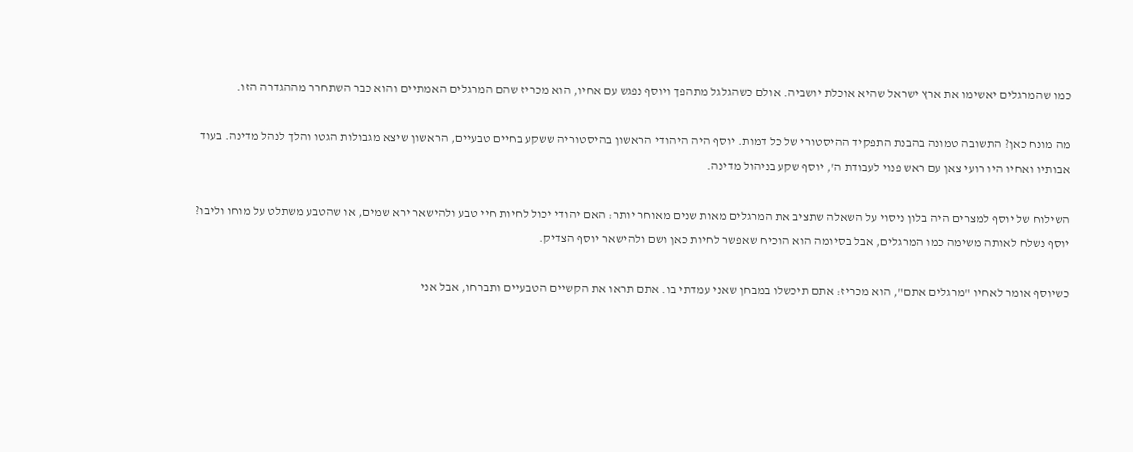כמו שהמרגלים יאשימו את ארץ ישראל שהיא אוכלת יושביה. אולם כשהגלגל מתהפך ויוסף נפגש עם אחיו, הוא מכריז שהם המרגלים האמתיים והוא כבר השתחרר מההגדרה הזו.

מה מונח כאן? התשובה טמונה בהבנת התפקיד ההיסטורי של כל דמות. יוסף היה היהודי הראשון בהיסטוריה ששקע בחיים טבעיים, הראשון שיצא מגבולות הגטו והלך לנהל מדינה. בעוד אבותיו ואחיו היו רועי צאן עם ראש פנוי לעבודת ה', יוסף שקע בניהול מדינה.

השילוח של יוסף למצרים היה בלון ניסוי על השאלה שתציב את המרגלים מאות שנים מאוחר יותר: האם יהודי יכול לחיות חיי טבע ולהישאר ירא שמים, או שהטבע משתלט על מוחו וליבו? יוסף נשלח לאותה משימה כמו המרגלים, אבל בסיומה הוא הוכיח שאפשר לחיות כאן ושם ולהישאר יוסף הצדיק.

כשיוסף אומר לאחיו "מרגלים אתם", הוא מכריז: אתם תיכשלו במבחן שאני עמדתי בו. אתם תראו את הקשיים הטבעיים ותברחו, אבל אני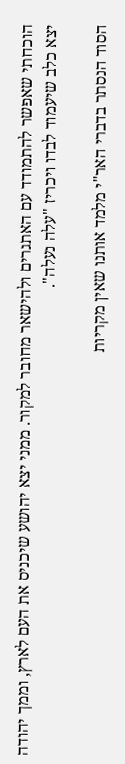הוכחתי שאפשר להתמודד עם האתגרים ולהישאר מחובר למקור. ממני יצא יהושע שיכניס את העם לארץ, וממך יהודה יצא כלב שיעמוד לבדו ויכריז "עלה נעלה".

הסוד הנסתר בדברי האר"י מלמד אותנו שאין מקריות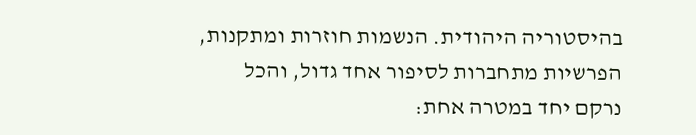בהיסטוריה היהודית. הנשמות חוזרות ומתקנות, הפרשיות מתחברות לסיפור אחד גדול, והכל נרקם יחד במטרה אחת: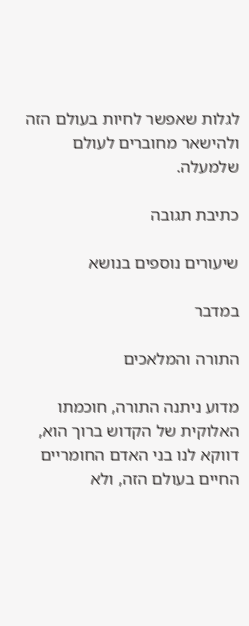לגלות שאפשר לחיות בעולם הזה ולהישאר מחוברים לעולם שלמעלה.

כתיבת תגובה

שיעורים נוספים בנושא

במדבר

התורה והמלאכים

מדוע ניתנה התורה, חוכמתו האלוקית של הקדוש ברוך הוא, דווקא לנו בני האדם החומריים החיים בעולם הזה, ולא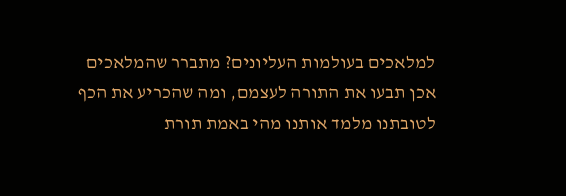למלאכים בעולמות העליונים? מתברר שהמלאכים אכן תבעו את התורה לעצמם, ומה שהכריע את הכף לטובתנו מלמד אותנו מהי באמת תורת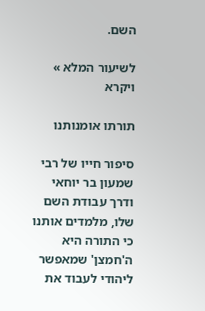השם.

לשיעור המלא »
ויקרא

תורתו אומנותנו

סיפור חייו של רבי שמעון בר יוחאי ודרך עבודת השם שלו, מלמדים אותנו כי התורה היא ה'חמצן' שמאפשר ליהודי לעבוד את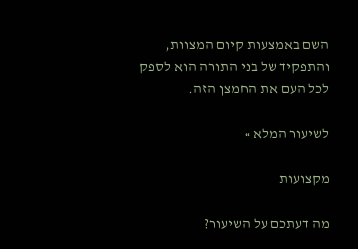השם באמצעות קיום המצוות, והתפקיד של בני התורה הוא לספק לכל העם את החמצן הזה.

לשיעור המלא »

מקצועות

מה דעתכם על השיעור?